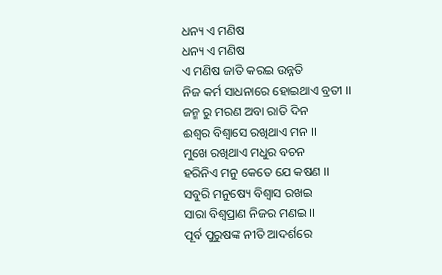ଧନ୍ୟ ଏ ମଣିଷ
ଧନ୍ୟ ଏ ମଣିଷ
ଏ ମଣିଷ ଜାତି କରଇ ଉନ୍ନତି
ନିଜ କର୍ମ ସାଧନାରେ ହୋଇଥାଏ ବ୍ରତୀ ।।
ଜନ୍ମ ରୁ ମରଣ ଅବା ରାତି ଦିନ
ଈଶ୍ୱର ବିଶ୍ୱାସେ ରଖିଥାଏ ମନ ।।
ମୁଖେ ରଖିଥାଏ ମଧୁର ବଚନ
ହରିନିଏ ମନୁ କେତେ ଯେ କଷଣ ।।
ସବୁରି ମନୁଷ୍ୟେ ବିଶ୍ୱାସ ରଖଇ
ସାରା ବିଶ୍ୱପ୍ରାଣ ନିଜର ମଣଇ ।।
ପୂର୍ବ ପୁରୁଷଙ୍କ ନୀତି ଆଦର୍ଶରେ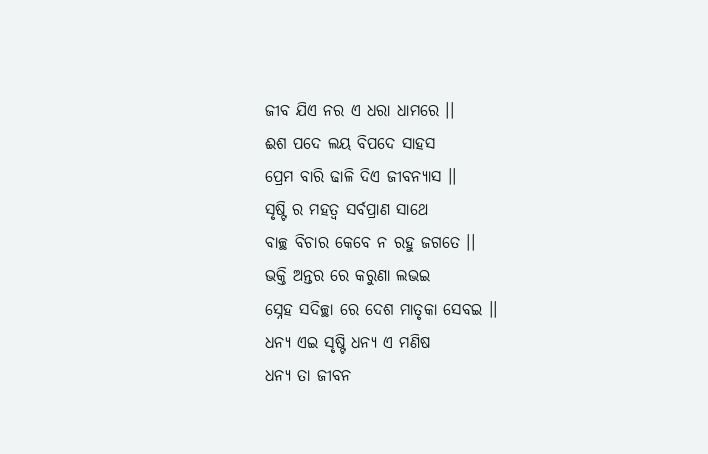ଜୀବ ଯିଏ ନର ଏ ଧରା ଧାମରେ ।।
ଈଶ ପଦେ ଲୟ ବିପଦେ ସାହସ
ପ୍ରେମ ବାରି ଢାଳି ଦିଏ ଜୀବନ୍ୟାସ ।।
ସୃଷ୍ଟି ର ମହତ୍ୱ ସର୍ବପ୍ରାଣ ସାଥେ
ବାଚ୍ଛ ବିଚାର କେବେ ନ ରହୁ ଜଗତେ ।।
ଭକ୍ତି ଅନ୍ତର ରେ କରୁଣା ଲଭଇ
ସ୍ନେହ ସଦିଚ୍ଛା ରେ ଦେଶ ମାତୃକା ସେବଇ ।।
ଧନ୍ୟ ଏଇ ସୃଷ୍ଟି ଧନ୍ୟ ଏ ମଣିଷ
ଧନ୍ୟ ତା ଜୀବନ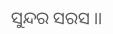ସୁନ୍ଦର ସରସ ।।